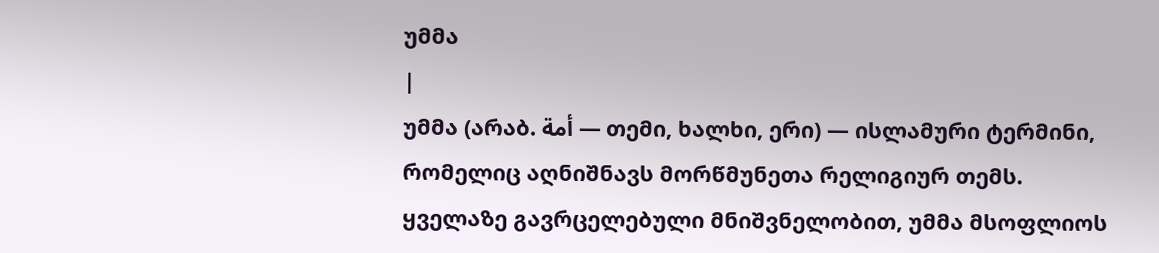უმმა
|
უმმა (არაბ. أمة — თემი, ხალხი, ერი) — ისლამური ტერმინი, რომელიც აღნიშნავს მორწმუნეთა რელიგიურ თემს. ყველაზე გავრცელებული მნიშვნელობით, უმმა მსოფლიოს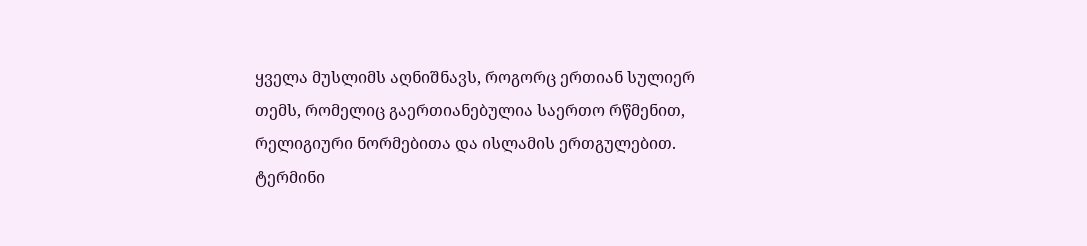ყველა მუსლიმს აღნიშნავს, როგორც ერთიან სულიერ თემს, რომელიც გაერთიანებულია საერთო რწმენით, რელიგიური ნორმებითა და ისლამის ერთგულებით.
ტერმინი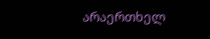არაერთხელ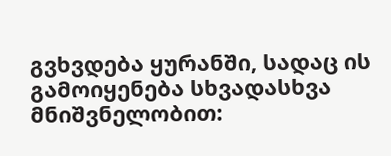გვხვდება ყურანში, სადაც ის გამოიყენება სხვადასხვა მნიშვნელობით: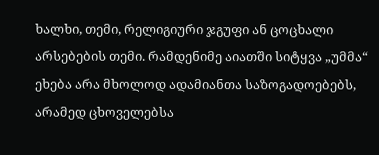ხალხი, თემი, რელიგიური ჯგუფი ან ცოცხალი არსებების თემი. რამდენიმე აიათში სიტყვა „უმმა“ ეხება არა მხოლოდ ადამიანთა საზოგადოებებს, არამედ ცხოველებსა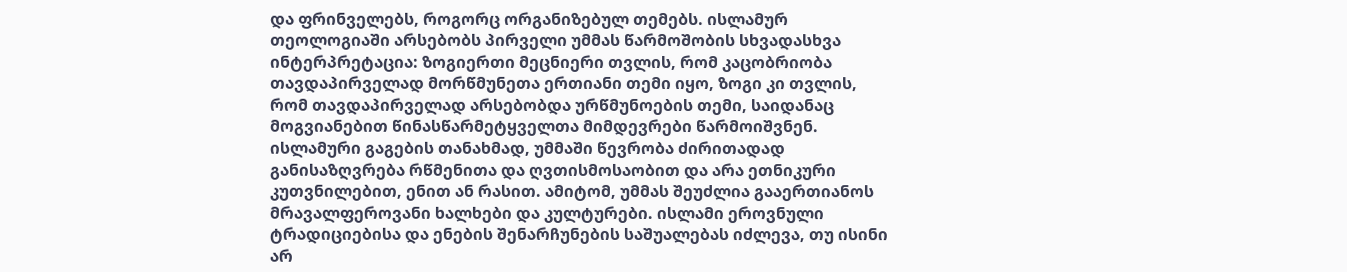და ფრინველებს, როგორც ორგანიზებულ თემებს. ისლამურ თეოლოგიაში არსებობს პირველი უმმას წარმოშობის სხვადასხვა ინტერპრეტაცია: ზოგიერთი მეცნიერი თვლის, რომ კაცობრიობა თავდაპირველად მორწმუნეთა ერთიანი თემი იყო, ზოგი კი თვლის, რომ თავდაპირველად არსებობდა ურწმუნოების თემი, საიდანაც მოგვიანებით წინასწარმეტყველთა მიმდევრები წარმოიშვნენ.
ისლამური გაგების თანახმად, უმმაში წევრობა ძირითადად განისაზღვრება რწმენითა და ღვთისმოსაობით და არა ეთნიკური კუთვნილებით, ენით ან რასით. ამიტომ, უმმას შეუძლია გააერთიანოს მრავალფეროვანი ხალხები და კულტურები. ისლამი ეროვნული ტრადიციებისა და ენების შენარჩუნების საშუალებას იძლევა, თუ ისინი არ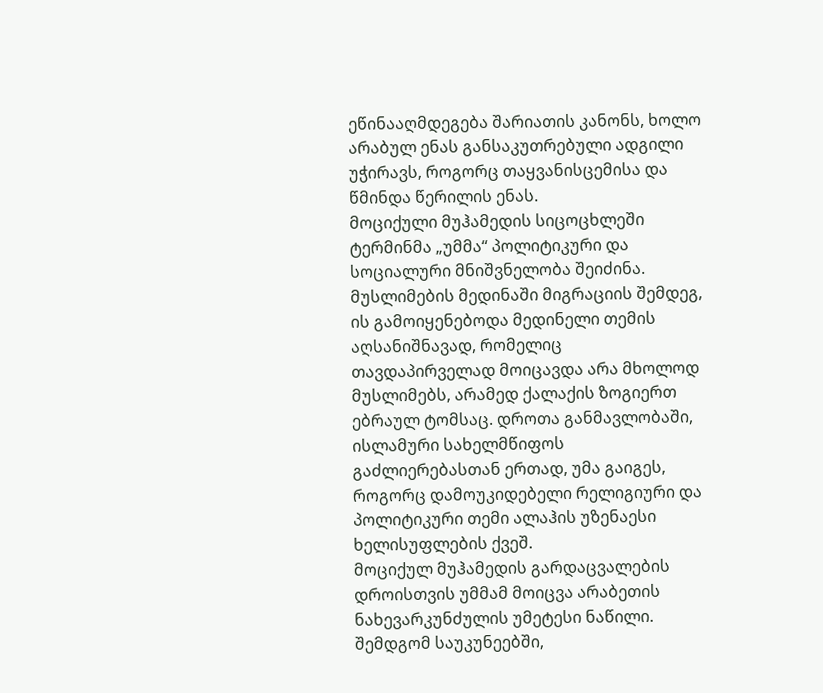ეწინააღმდეგება შარიათის კანონს, ხოლო არაბულ ენას განსაკუთრებული ადგილი უჭირავს, როგორც თაყვანისცემისა და წმინდა წერილის ენას.
მოციქული მუჰამედის სიცოცხლეში ტერმინმა „უმმა“ პოლიტიკური და სოციალური მნიშვნელობა შეიძინა. მუსლიმების მედინაში მიგრაციის შემდეგ, ის გამოიყენებოდა მედინელი თემის აღსანიშნავად, რომელიც თავდაპირველად მოიცავდა არა მხოლოდ მუსლიმებს, არამედ ქალაქის ზოგიერთ ებრაულ ტომსაც. დროთა განმავლობაში, ისლამური სახელმწიფოს გაძლიერებასთან ერთად, უმა გაიგეს, როგორც დამოუკიდებელი რელიგიური და პოლიტიკური თემი ალაჰის უზენაესი ხელისუფლების ქვეშ.
მოციქულ მუჰამედის გარდაცვალების დროისთვის უმმამ მოიცვა არაბეთის ნახევარკუნძულის უმეტესი ნაწილი. შემდგომ საუკუნეებში,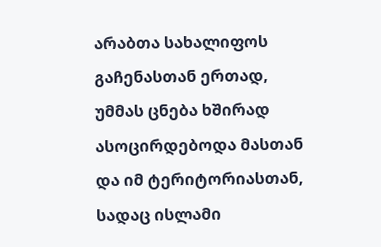არაბთა სახალიფოს გაჩენასთან ერთად, უმმას ცნება ხშირად ასოცირდებოდა მასთან და იმ ტერიტორიასთან, სადაც ისლამი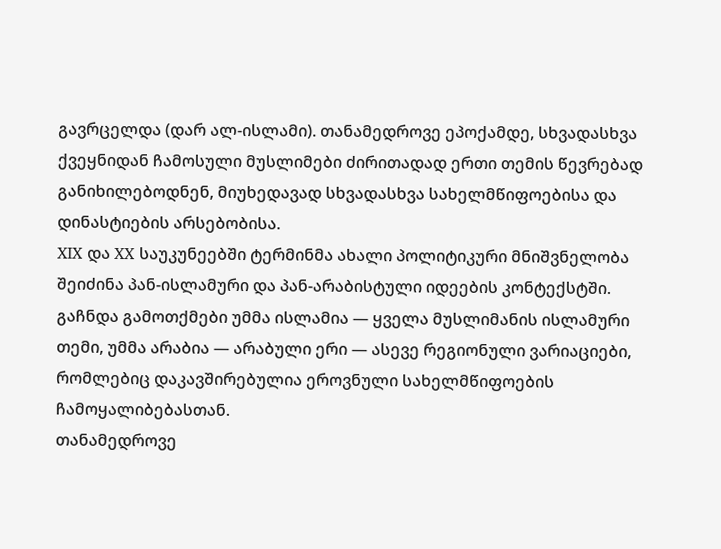გავრცელდა (დარ ალ-ისლამი). თანამედროვე ეპოქამდე, სხვადასხვა ქვეყნიდან ჩამოსული მუსლიმები ძირითადად ერთი თემის წევრებად განიხილებოდნენ, მიუხედავად სხვადასხვა სახელმწიფოებისა და დინასტიების არსებობისა.
XIX და XX საუკუნეებში ტერმინმა ახალი პოლიტიკური მნიშვნელობა შეიძინა პან-ისლამური და პან-არაბისტული იდეების კონტექსტში. გაჩნდა გამოთქმები უმმა ისლამია — ყველა მუსლიმანის ისლამური თემი, უმმა არაბია — არაბული ერი — ასევე რეგიონული ვარიაციები, რომლებიც დაკავშირებულია ეროვნული სახელმწიფოების ჩამოყალიბებასთან.
თანამედროვე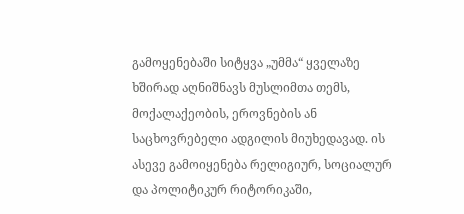გამოყენებაში სიტყვა „უმმა“ ყველაზე ხშირად აღნიშნავს მუსლიმთა თემს, მოქალაქეობის, ეროვნების ან საცხოვრებელი ადგილის მიუხედავად. ის ასევე გამოიყენება რელიგიურ, სოციალურ და პოლიტიკურ რიტორიკაში,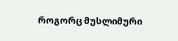როგორც მუსლიმური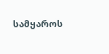სამყაროს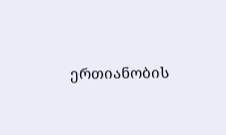ერთიანობის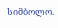სიმბოლო.